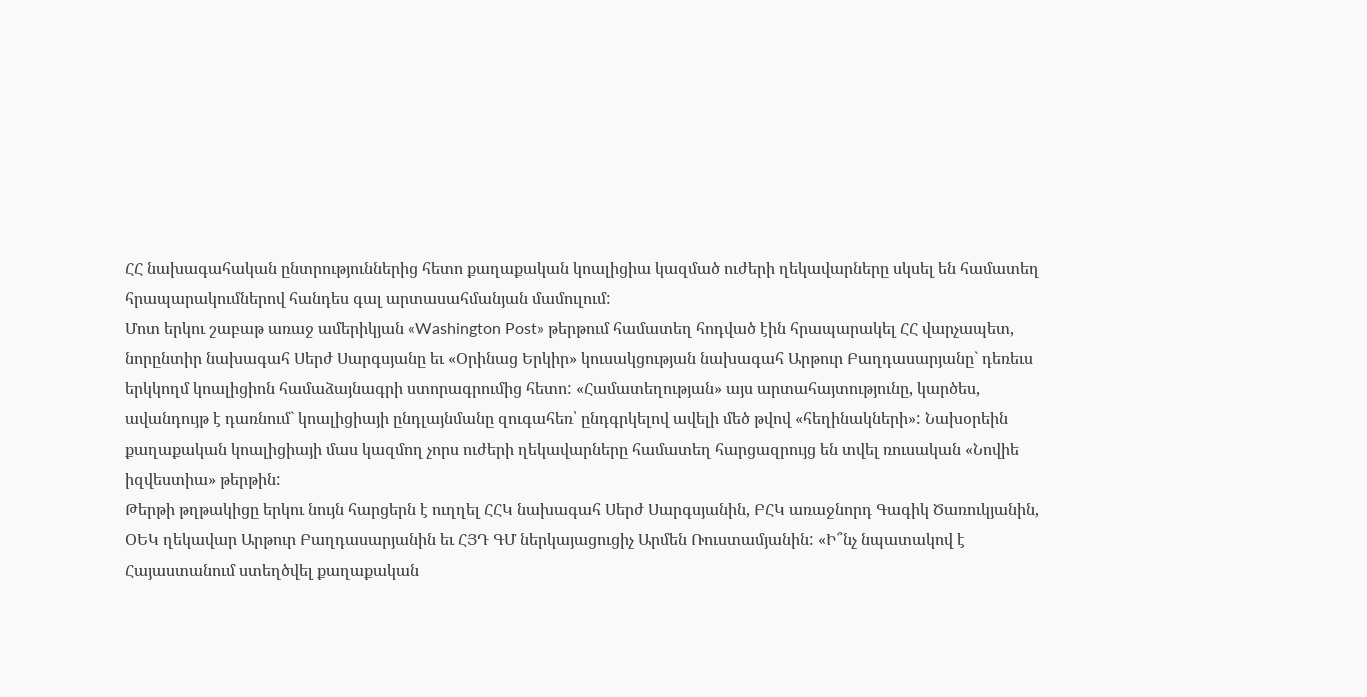ՀՀ նախագահական ընտրություններից հետո քաղաքական կոալիցիա կազմած ուժերի ղեկավարները սկսել են համատեղ հրապարակումներով հանդես գալ արտասահմանյան մամուլում:
Մոտ երկու շաբաթ առաջ ամերիկյան «Washington Post» թերթում համատեղ հոդված էին հրապարակել ՀՀ վարչապետ, նորընտիր նախագահ Սերժ Սարգսյանը եւ «Օրինաց Երկիր» կուսակցության նախագահ Արթուր Բաղդասարյանը` դեռեւս երկկողմ կոալիցիոն համաձայնագրի ստորագրումից հետո: «Համատեղության» այս արտահայտությունը, կարծես, ավանդույթ է դառնում` կոալիցիայի ընդլայնմանը զուգահեռ՝ ընդգրկելով ավելի մեծ թվով «հեղինակների»: Նախօրեին քաղաքական կոալիցիայի մաս կազմող չորս ուժերի ղեկավարները համատեղ հարցազրույց են տվել ռուսական «Նովիե իզվեստիա» թերթին:
Թերթի թղթակիցը երկու նույն հարցերն է ուղղել ՀՀԿ նախագահ Սերժ Սարգսյանին, ԲՀԿ առաջնորդ Գագիկ Ծառուկյանին, ՕԵԿ ղեկավար Արթուր Բաղդասարյանին եւ ՀՅԴ ԳՄ ներկայացուցիչ Արմեն Ռուստամյանին: «Ի՞նչ նպատակով է Հայաստանում ստեղծվել քաղաքական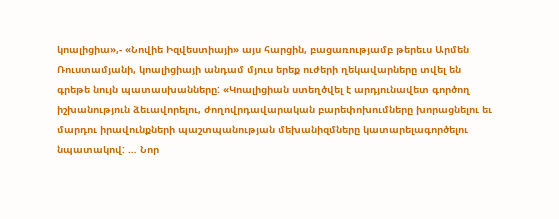կոալիցիա»,- «Նովիե Իզվեստիայի» այս հարցին, բացառությամբ թերեւս Արմեն Ռուստամյանի, կոալիցիայի անդամ մյուս երեք ուժերի ղեկավարները տվել են գրեթե նույն պատասխանները: «Կոալիցիան ստեղծվել է արդյունավետ գործող իշխանություն ձեւավորելու, ժողովրդավարական բարեփոխումները խորացնելու եւ մարդու իրավունքների պաշտպանության մեխանիզմները կատարելագործելու նպատակով: … Նոր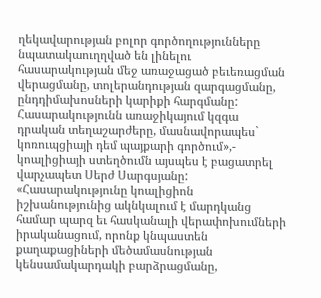ղեկավարության բոլոր գործողությունները նպատակաուղղված են լինելու հասարակության մեջ առաջացած բեւեռացման վերացմանը, տոլերանդության զարգացմանը, ընդդիմախոսների կարիքի հարգմանը: Հասարակությունն առաջիկայում կզգա դրական տեղաշարժերը, մասնավորապես` կոռուպցիայի դեմ պայքարի գործում»,- կոալիցիայի ստեղծումն այսպես է բացատրել վարչապետ Սերժ Սարգսյանը: «Հասարակությունը կոալիցիոն իշխանությունից ակնկալում է մարդկանց համար պարզ եւ հասկանալի վերափոխումների իրականացում, որոնք կնպաստեն քաղաքացիների մեծամասնության կենսամակարդակի բարձրացմանը,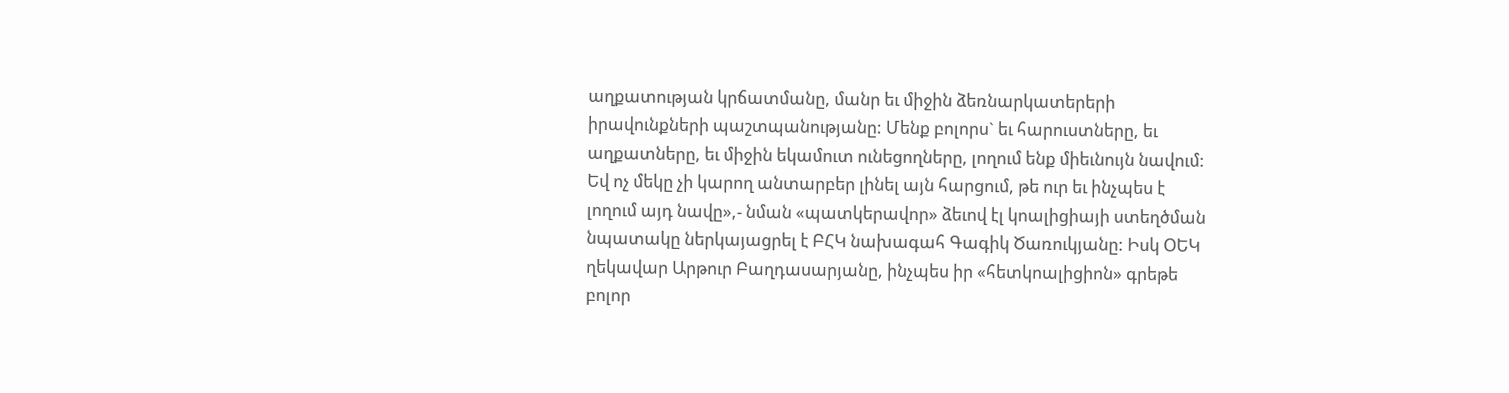աղքատության կրճատմանը, մանր եւ միջին ձեռնարկատերերի իրավունքների պաշտպանությանը: Մենք բոլորս` եւ հարուստները, եւ աղքատները, եւ միջին եկամուտ ունեցողները, լողում ենք միեւնույն նավում: Եվ ոչ մեկը չի կարող անտարբեր լինել այն հարցում, թե ուր եւ ինչպես է լողում այդ նավը»,- նման «պատկերավոր» ձեւով էլ կոալիցիայի ստեղծման նպատակը ներկայացրել է ԲՀԿ նախագահ Գագիկ Ծառուկյանը: Իսկ ՕԵԿ ղեկավար Արթուր Բաղդասարյանը, ինչպես իր «հետկոալիցիոն» գրեթե բոլոր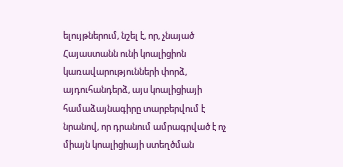ելույթներում, նշել է, որ, չնայած Հայաստանն ունի կոալիցիոն կառավարությունների փորձ, այդուհանդերձ, այս կոալիցիայի համաձայնագիրը տարբերվում է նրանով, որ դրանում ամրագրված է ոչ միայն կոալիցիայի ստեղծման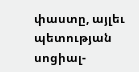փաստը, այլեւ պետության սոցիալ-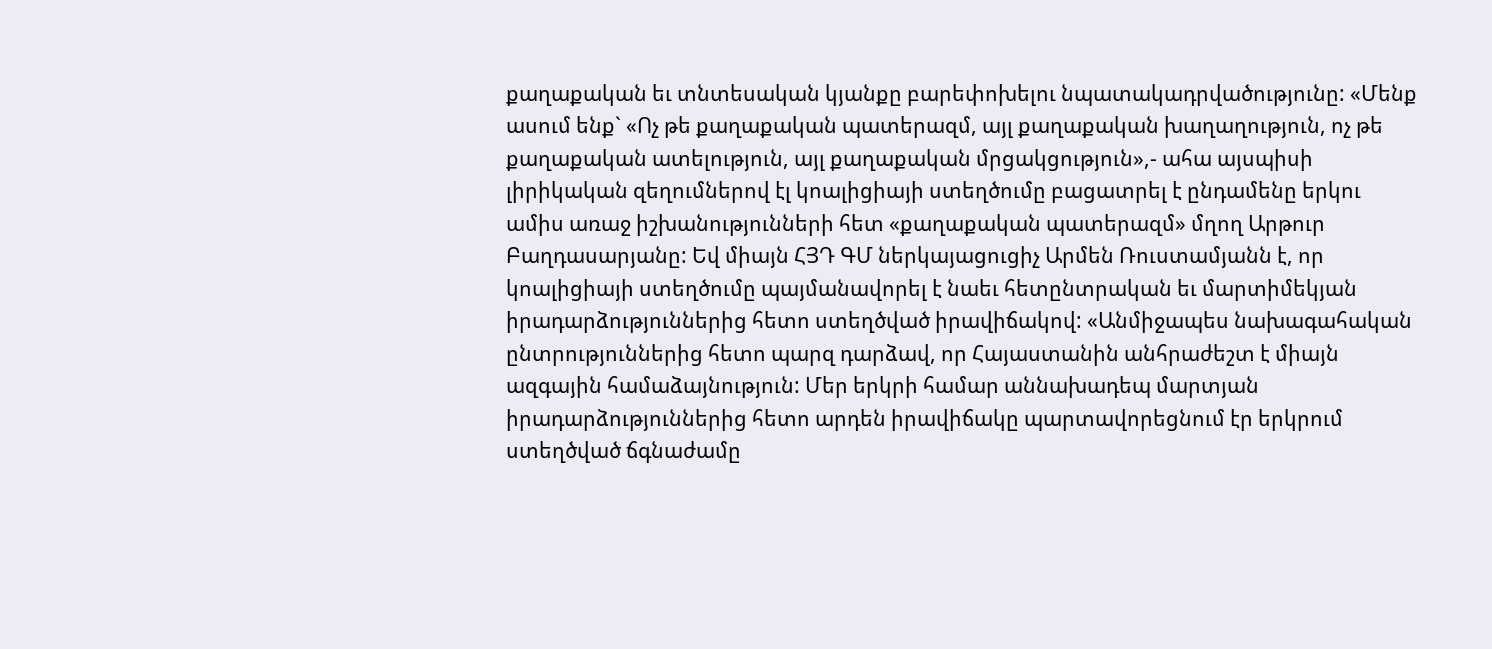քաղաքական եւ տնտեսական կյանքը բարեփոխելու նպատակադրվածությունը: «Մենք ասում ենք` «Ոչ թե քաղաքական պատերազմ, այլ քաղաքական խաղաղություն, ոչ թե քաղաքական ատելություն, այլ քաղաքական մրցակցություն»,- ահա այսպիսի լիրիկական զեղումներով էլ կոալիցիայի ստեղծումը բացատրել է ընդամենը երկու ամիս առաջ իշխանությունների հետ «քաղաքական պատերազմ» մղող Արթուր Բաղդասարյանը: Եվ միայն ՀՅԴ ԳՄ ներկայացուցիչ Արմեն Ռուստամյանն է, որ կոալիցիայի ստեղծումը պայմանավորել է նաեւ հետընտրական եւ մարտիմեկյան իրադարձություններից հետո ստեղծված իրավիճակով: «Անմիջապես նախագահական ընտրություններից հետո պարզ դարձավ, որ Հայաստանին անհրաժեշտ է միայն ազգային համաձայնություն: Մեր երկրի համար աննախադեպ մարտյան իրադարձություններից հետո արդեն իրավիճակը պարտավորեցնում էր երկրում ստեղծված ճգնաժամը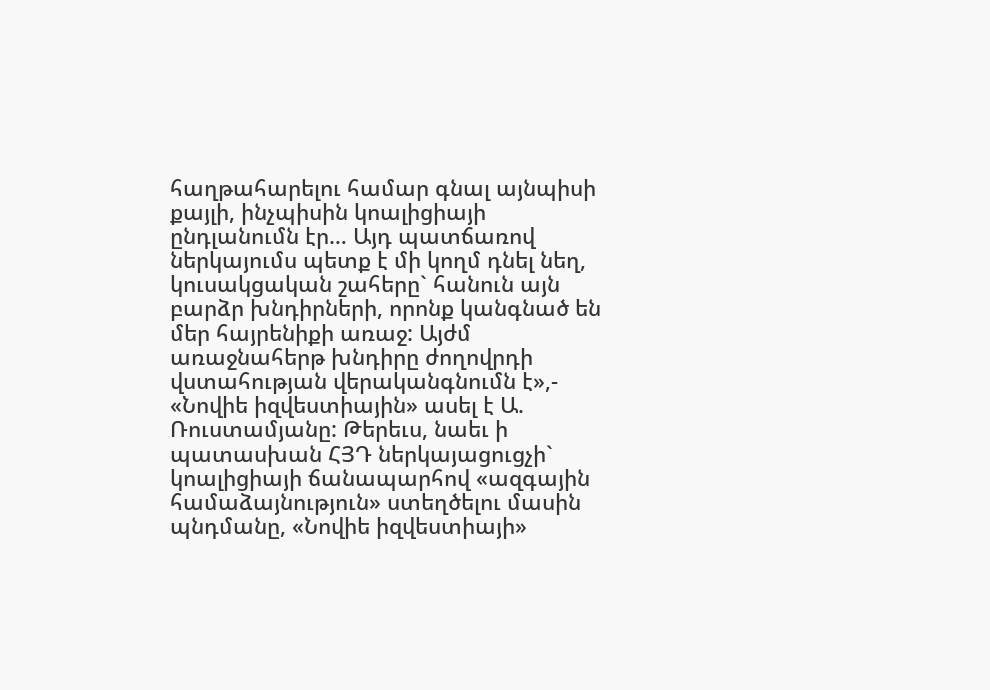հաղթահարելու համար գնալ այնպիսի քայլի, ինչպիսին կոալիցիայի ընդլանումն էր… Այդ պատճառով ներկայումս պետք է մի կողմ դնել նեղ, կուսակցական շահերը` հանուն այն բարձր խնդիրների, որոնք կանգնած են մեր հայրենիքի առաջ: Այժմ առաջնահերթ խնդիրը ժողովրդի վստահության վերականգնումն է»,- «Նովիե իզվեստիային» ասել է Ա. Ռուստամյանը: Թերեւս, նաեւ ի պատասխան ՀՅԴ ներկայացուցչի` կոալիցիայի ճանապարհով «ազգային համաձայնություն» ստեղծելու մասին պնդմանը, «Նովիե իզվեստիայի»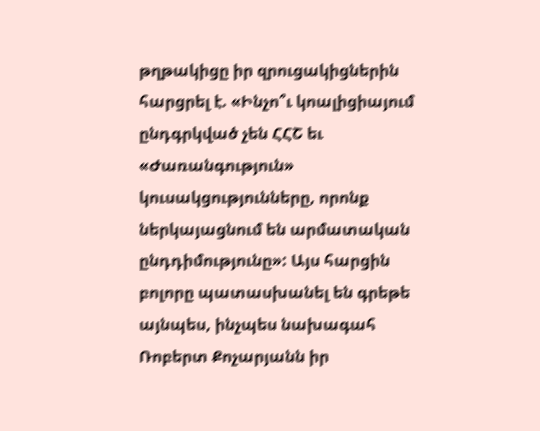թղթակիցը իր զրուցակիցներին հարցրել է. «Ինչո՞ւ կոալիցիայում ընդգրկված չեն ՀՀՇ եւ «Ժառանգություն» կուսակցությունները, որոնք ներկայացնում են արմատական ընդդիմությունը»: Այս հարցին բոլորը պատասխանել են գրեթե այնպես, ինչպես նախագահ Ռոբերտ Քոչարյանն իր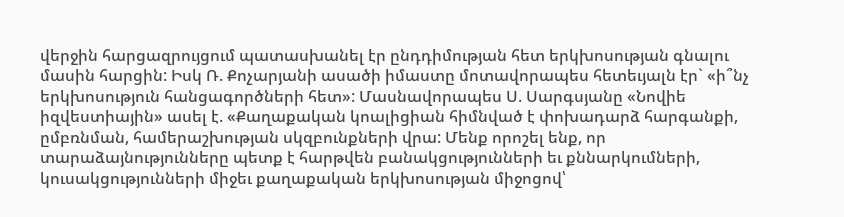վերջին հարցազրույցում պատասխանել էր ընդդիմության հետ երկխոսության գնալու մասին հարցին: Իսկ Ռ. Քոչարյանի ասածի իմաստը մոտավորապես հետեւյալն էր` «ի՞նչ երկխոսություն հանցագործների հետ»: Մասնավորապես Ս. Սարգսյանը «Նովիե իզվեստիային» ասել է. «Քաղաքական կոալիցիան հիմնված է փոխադարձ հարգանքի, ըմբռնման, համերաշխության սկզբունքների վրա: Մենք որոշել ենք, որ տարաձայնությունները պետք է հարթվեն բանակցությունների եւ քննարկումների, կուսակցությունների միջեւ քաղաքական երկխոսության միջոցով՝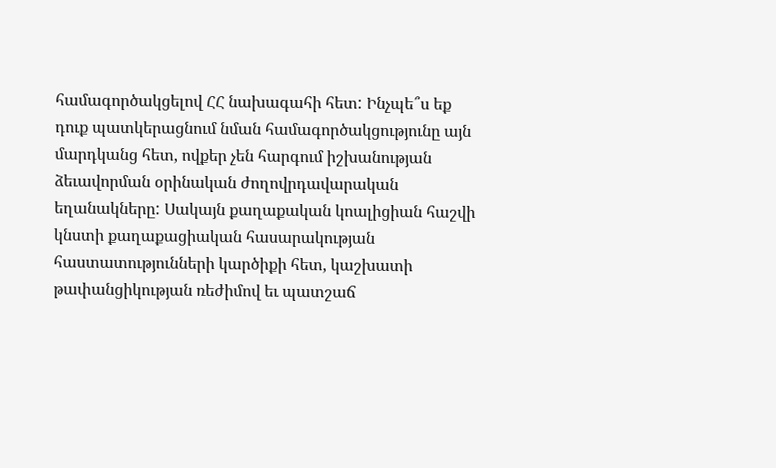համագործակցելով ՀՀ նախագահի հետ: Ինչպե՞ս եք դուք պատկերացնում նման համագործակցությունը այն մարդկանց հետ, ովքեր չեն հարգում իշխանության ձեւավորման օրինական ժողովրդավարական եղանակները: Սակայն քաղաքական կոալիցիան հաշվի կնստի քաղաքացիական հասարակության հաստատությունների կարծիքի հետ, կաշխատի թափանցիկության ռեժիմով եւ պատշաճ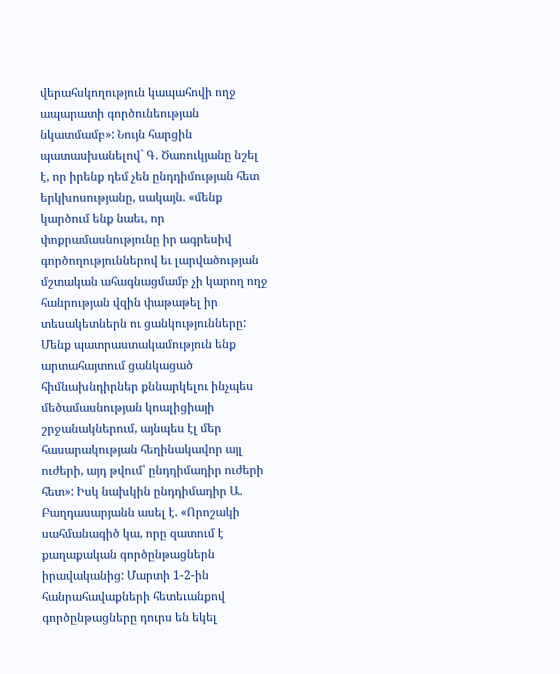վերահսկողություն կապահովի ողջ ապարատի գործունեության նկատմամբ»: Նույն հարցին պատասխանելով` Գ. Ծառուկյանը նշել է, որ իրենք դեմ չեն ընդդիմության հետ երկխոսությանը, սակայն. «մենք կարծում ենք նաեւ, որ փոքրամասնությունը իր ագրեսիվ գործողություններով եւ լարվածության մշտական ահագնացմամբ չի կարող ողջ հանրության վզին փաթաթել իր տեսակետներն ու ցանկությունները: Մենք պատրաստակամություն ենք արտահայտում ցանկացած հիմնախնդիրներ քննարկելու ինչպես մեծամասնության կոալիցիայի շրջանակներում, այնպես էլ մեր հասարակության հեղինակավոր այլ ուժերի, այդ թվում՝ ընդդիմադիր ուժերի հետ»: Իսկ նախկին ընդդիմադիր Ա. Բաղդասարյանն ասել է. «Որոշակի սահմանագիծ կա, որը զատում է քաղաքական գործընթացներն իրավականից: Մարտի 1-2-ին հանրահավաքների հետեւանքով գործընթացները դուրս են եկել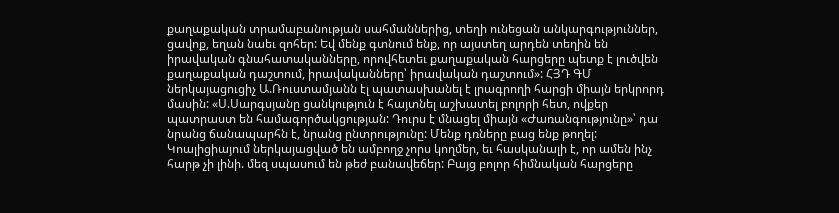քաղաքական տրամաբանության սահմաններից, տեղի ունեցան անկարգություններ, ցավոք, եղան նաեւ զոհեր: Եվ մենք գտնում ենք, որ այստեղ արդեն տեղին են իրավական գնահատականները, որովհետեւ քաղաքական հարցերը պետք է լուծվեն քաղաքական դաշտում, իրավականները՝ իրավական դաշտում»: ՀՅԴ ԳՄ ներկայացուցիչ Ա.Ռուստամյանն էլ պատասխանել է լրագրողի հարցի միայն երկրորդ մասին: «Ս.Սարգսյանը ցանկություն է հայտնել աշխատել բոլորի հետ, ովքեր պատրաստ են համագործակցության: Դուրս է մնացել միայն «Ժառանգությունը»՝ դա նրանց ճանապարհն է, նրանց ընտրությունը: Մենք դռները բաց ենք թողել: Կոալիցիայում ներկայացված են ամբողջ չորս կողմեր, եւ հասկանալի է, որ ամեն ինչ հարթ չի լինի. մեզ սպասում են թեժ բանավեճեր: Բայց բոլոր հիմնական հարցերը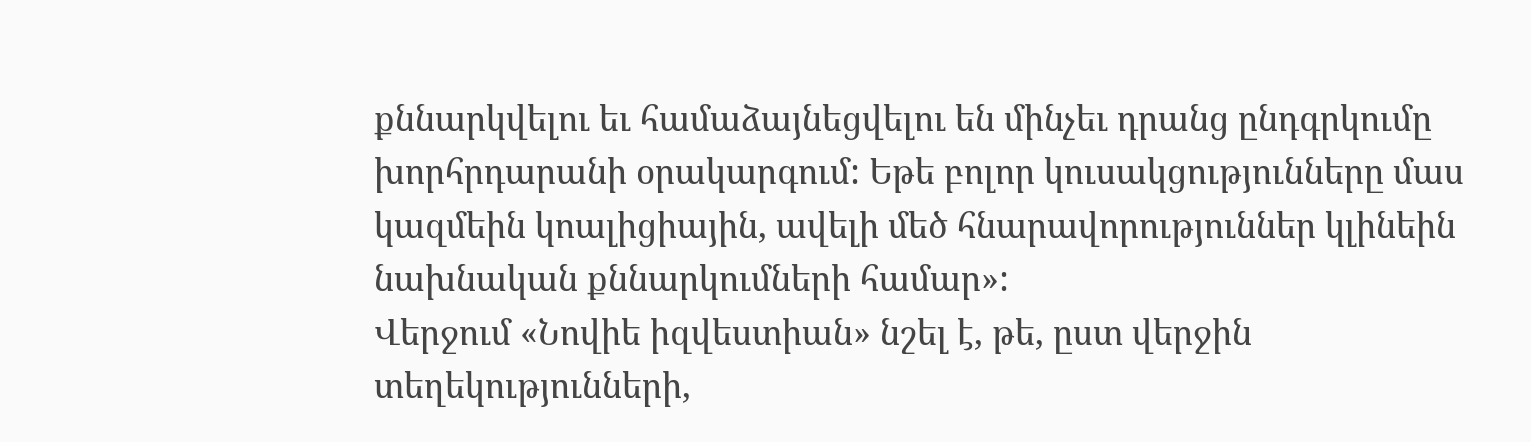քննարկվելու եւ համաձայնեցվելու են մինչեւ դրանց ընդգրկումը խորհրդարանի օրակարգում: Եթե բոլոր կուսակցությունները մաս կազմեին կոալիցիային, ավելի մեծ հնարավորություններ կլինեին նախնական քննարկումների համար»:
Վերջում «Նովիե իզվեստիան» նշել է, թե, ըստ վերջին տեղեկությունների,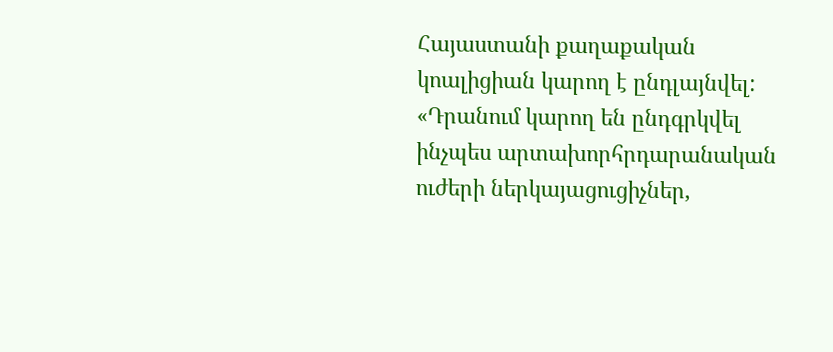Հայաստանի քաղաքական կոալիցիան կարող է ընդլայնվել: «Դրանում կարող են ընդգրկվել ինչպես արտախորհրդարանական ուժերի ներկայացուցիչներ,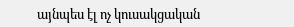այնպես էլ ոչ կուսակցական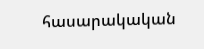հասարակական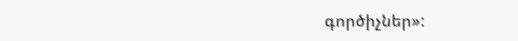գործիչներ»: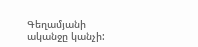Գեղամյանի ականջը կանչի: